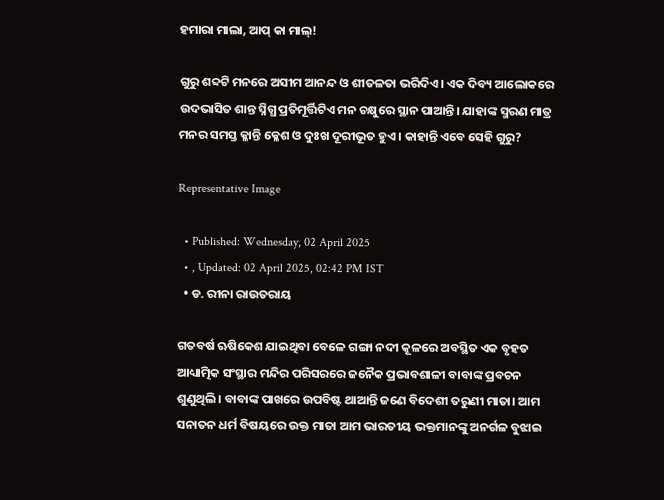ହମାରା ମାଲା, ଆପ୍‌ କା ମାଲ୍‌!

ଗୁରୁ ଶବ୍ଦଟି ମନରେ ଅସୀମ ଆନନ୍ଦ ଓ ଶୀତଳତା ଭରିଦିଏ। ଏକ ଦିବ୍ୟ ଆଲୋକରେ ଉଦଭାସିତ ଶାନ୍ତ ସ୍ନିଗ୍ଧ ପ୍ରତିମୂର୍ତ୍ତିଟିଏ ମନ ଚକ୍ଷୁରେ ସ୍ଥାନ ପାଆନ୍ତି। ଯାହାଙ୍କ ସ୍ମରଣ ମାତ୍ର ମନର ସମସ୍ତ କ୍ଳାନ୍ତି କ୍ଳେଶ ଓ ଦୁଃଖ ଦୂରୀଭୂତ ହୁଏ। କାହାନ୍ତି ଏବେ ସେହି ଗୁରୁ?

Representative Image

  • Published: Wednesday, 02 April 2025
  • , Updated: 02 April 2025, 02:42 PM IST
  • ଡ. ରୀନା ରାଉତରାୟ

ଗତବର୍ଷ ଋଷିକେଶ ଯାଇଥିବା ବେଳେ ଗଙ୍ଗା ନଦୀ କୂଳରେ ଅବସ୍ଥିତ ଏକ ବୃହତ ଆଧ୍ୟାତ୍ମିକ ସଂସ୍ଥାର ମନ୍ଦିର ପରିସରରେ ଜନୈକ ପ୍ରଭାବଶାଳୀ ବାବାଙ୍କ ପ୍ରବଚନ ଶୁଣୁଥିଲି। ବାବାଙ୍କ ପାଖରେ ଉପବିଷ୍ଟ ଥାଆନ୍ତି ଜଣେ ବିଦେଶୀ ତରୁଣୀ ମାତା। ଆମ ସନାତନ ଧର୍ମ ବିଷୟରେ ଉକ୍ତ ମାତା ଆମ ଭାରତୀୟ ଭକ୍ତମାନଙ୍କୁ ଅନର୍ଗଳ ବୁଝାଇ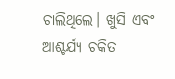ଚାଲିଥିଲେ। ଖୁସି ଏବଂ ଆଶ୍ଚର୍ଯ୍ୟ ଚକିତ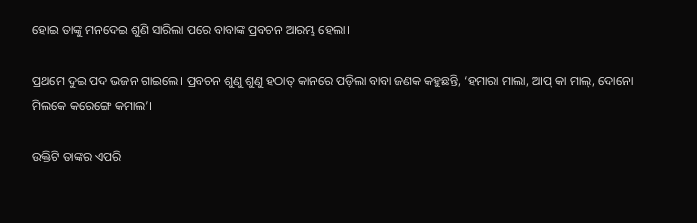ହୋଇ ତାଙ୍କୁ ମନଦେଇ ଶୁଣି ସାରିଲା ପରେ ବାବାଙ୍କ ପ୍ରବଚନ ଆରମ୍ଭ ହେଲା।

ପ୍ରଥମେ ଦୁଇ ପଦ ଭଜନ ଗାଇଲେ। ପ୍ରବଚନ ଶୁଣୁ ଶୁଣୁ ହଠାତ୍ କାନରେ ପଡ଼ିଲା ବାବା ଜଣକ କହୁଛନ୍ତି, ‘ହମାରା ମାଲା, ଆପ୍ କା ମାଲ୍, ଦୋନୋ ମିଲକେ କରେଙ୍ଗେ କମାଲ’।

ଉକ୍ତିଟି ତାଙ୍କର ଏପରି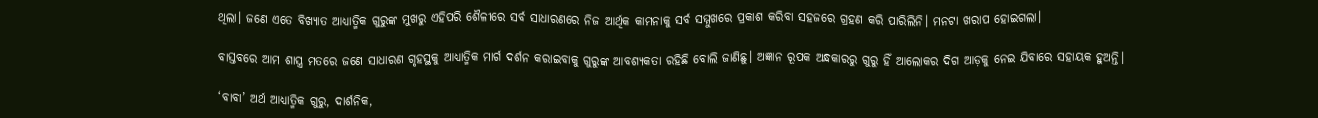ଥିଲା। ଜଣେ ଏତେ ବିଖ୍ୟାତ ଆଧ୍ୟାତ୍ମିକ ଗୁରୁଙ୍କ ମୁଖରୁ ଏହିପରି ଶୈଳୀରେ ସର୍ବ ସାଧାରଣରେ ନିଜ ଆର୍ଥିକ କାମନାକୁ ସର୍ବ ସମ୍ମୁଖରେ ପ୍ରକାଶ କରିବା ସହଜରେ ଗ୍ରହଣ କରି ପାରିଲିନି। ମନଟା ଖରାପ ହୋଇଗଲା।

ବାସ୍ତବରେ ଆମ ଶାସ୍ତ୍ର ମତରେ ଜଣେ ସାଧାରଣ ଗୃହସ୍ଥକୁ ଆଧ୍ୟାତ୍ମିକ ମାର୍ଗ ଦର୍ଶନ କରାଇବାକୁ ଗୁରୁଙ୍କ ଆବଶ୍ୟକତା ରହିଛି ବୋଲି ଜାଣିଛୁ। ଅଜ୍ଞାନ ରୂପକ ଅନ୍ଧକାରରୁ ଗୁରୁ ହିଁ ଆଲୋକର ଦିଗ ଆଡ଼କୁ ନେଇ ଯିବାରେ ସହାୟକ ହୁଅନ୍ତି।

‘ବାବା’ ଅର୍ଥ ଆଧ୍ୟାତ୍ମିକ ଗୁରୁ, ଦାର୍ଶନିକ,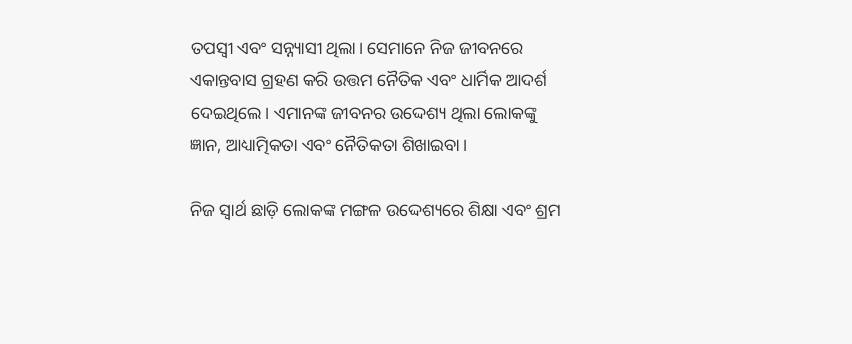ତପସ୍ୱୀ ଏବଂ ସନ୍ନ୍ୟାସୀ ଥିଲା। ସେମାନେ ନିଜ ଜୀବନରେ ଏକାନ୍ତବାସ ଗ୍ରହଣ କରି ଉତ୍ତମ ନୈତିକ ଏବଂ ଧାର୍ମିକ ଆଦର୍ଶ ଦେଇଥିଲେ। ଏମାନଙ୍କ ଜୀବନର ଉଦ୍ଦେଶ୍ୟ ଥିଲା ଲୋକଙ୍କୁ ଜ୍ଞାନ, ଆଧ୍ୟାତ୍ମିକତା ଏବଂ ନୈତିକତା ଶିଖାଇବା।

ନିଜ ସ୍ୱାର୍ଥ ଛାଡ଼ି ଲୋକଙ୍କ ମଙ୍ଗଳ ଉଦ୍ଦେଶ୍ୟରେ ଶିକ୍ଷା ଏବଂ ଶ୍ରମ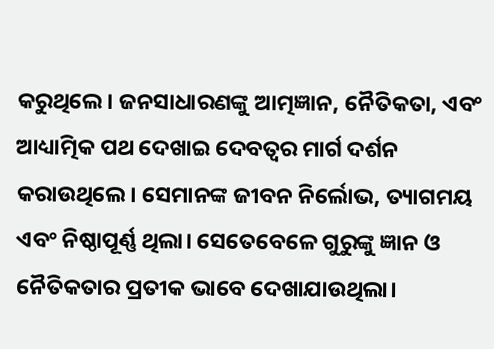କରୁଥିଲେ। ଜନସାଧାରଣଙ୍କୁ ଆତ୍ମଜ୍ଞାନ, ନୈତିକତା, ଏବଂ ଆଧ୍ୟାତ୍ମିକ ପଥ ଦେଖାଇ ଦେବତ୍ଵର ମାର୍ଗ ଦର୍ଶନ କରାଉଥିଲେ। ସେମାନଙ୍କ ଜୀବନ ନିର୍ଲୋଭ, ତ୍ୟାଗମୟ ଏବଂ ନିଷ୍ଠାପୂର୍ଣ୍ଣ ଥିଲା। ସେତେବେଳେ ଗୁରୁଙ୍କୁ ଜ୍ଞାନ ଓ ନୈତିକତାର ପ୍ରତୀକ ଭାବେ ଦେଖାଯାଉଥିଲା।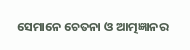ସେମାନେ ଚେତନା ଓ ଆତ୍ମଜ୍ଞାନର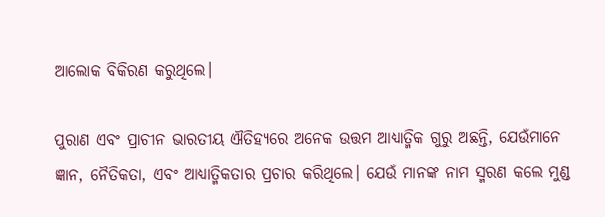ଆଲୋକ ବିକିରଣ କରୁଥିଲେ।

ପୁରାଣ ଏବଂ ପ୍ରାଚୀନ ଭାରତୀୟ ଐତିହ୍ୟରେ ଅନେକ ଉତ୍ତମ ଆଧ୍ୟାତ୍ମିକ ଗୁରୁ ଅଛନ୍ତି, ଯେଉଁମାନେ ଜ୍ଞାନ, ନୈତିକତା, ଏବଂ ଆଧ୍ୟାତ୍ମିକତାର ପ୍ରଚାର କରିଥିଲେ। ଯେଉଁ ମାନଙ୍କ ନାମ ସ୍ମରଣ କଲେ ମୁଣ୍ଡ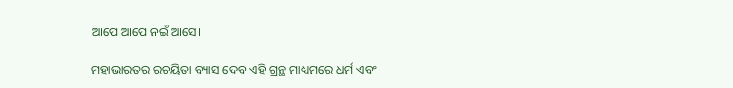ଆପେ ଆପେ ନଇଁ ଆସେ।

ମହାଭାରତର ରଚୟିତା ବ୍ୟାସ ଦେବ ଏହି ଗ୍ରନ୍ଥ ମାଧ୍ୟମରେ ଧର୍ମ ଏବଂ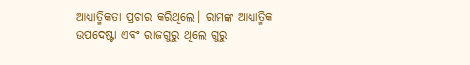ଆଧ୍ୟାତ୍ମିକତା ପ୍ରଚାର କରିଥିଲେ। ରାମଙ୍କ ଆଧ୍ୟାତ୍ମିକ ଉପଦେଷ୍ଟା ଏବଂ ରାଜଗୁରୁ ଥିଲେ ଗୁରୁ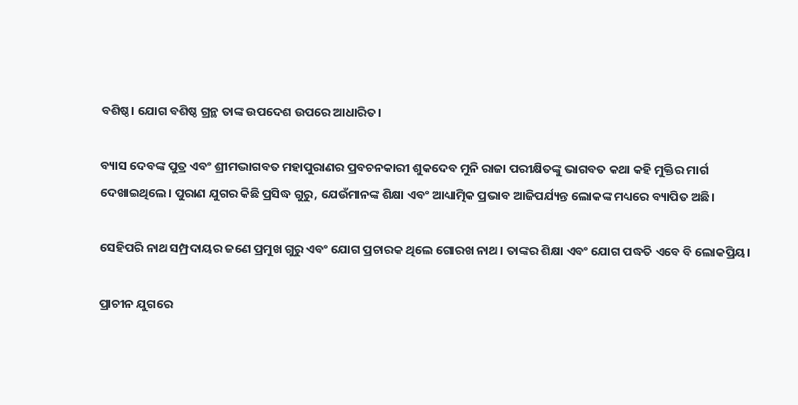ବଶିଷ୍ଠ। ଯୋଗ ବଶିଷ୍ଠ ଗ୍ରନ୍ଥ ତାଙ୍କ ଉପଦେଶ ଉପରେ ଆଧାରିତ।

ବ୍ୟାସ ଦେବଙ୍କ ପୁତ୍ର ଏବଂ ଶ୍ରୀମଦ୍ଭାଗବତ ମହାପୁରାଣର ପ୍ରବଚନକାରୀ ଶୁକଦେବ ମୁନି ରାଜା ପରୀକ୍ଷିତଙ୍କୁ ଭାଗବତ କଥା କହି ମୁକ୍ତିର ମାର୍ଗ ଦେଖାଇଥିଲେ। ପୁରାଣ ଯୁଗର କିଛି ପ୍ରସିଦ୍ଧ ଗୁରୁ, ଯେଉଁମାନଙ୍କ ଶିକ୍ଷା ଏବଂ ଆଧ୍ୟାତ୍ମିକ ପ୍ରଭାବ ଆଜିପର୍ଯ୍ୟନ୍ତ ଲୋକଙ୍କ ମଧ୍ୟରେ ବ୍ୟାପିତ ଅଛି।

ସେହିପରି ନାଥ ସମ୍ପ୍ରଦାୟର ଜଣେ ପ୍ରମୁଖ ଗୁରୁ ଏବଂ ଯୋଗ ପ୍ରଚାରକ ଥିଲେ ଗୋରଖ ନାଥ। ତାଙ୍କର ଶିକ୍ଷା ଏବଂ ଯୋଗ ପଦ୍ଧତି ଏବେ ବି ଲୋକପ୍ରିୟ।

ପ୍ରାଚୀନ ଯୁଗରେ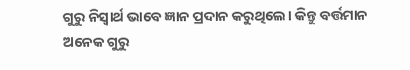ଗୁରୁ ନିସ୍ୱାର୍ଥ ଭାବେ ଜ୍ଞାନ ପ୍ରଦାନ କରୁଥିଲେ। କିନ୍ତୁ ବର୍ତ୍ତମାନ ଅନେକ ଗୁରୁ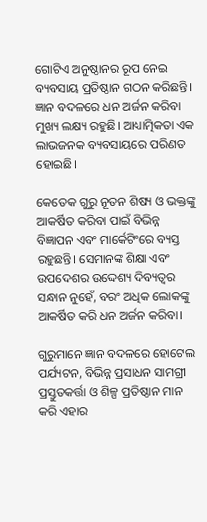ଗୋଟିଏ ଅନୁଷ୍ଠାନର ରୂପ ନେଇ ବ୍ୟବସାୟ ପ୍ରତିଷ୍ଠାନ ଗଠନ କରିଛନ୍ତି। ଜ୍ଞାନ ବଦଳରେ ଧନ ଅର୍ଜନ କରିବା ମୁଖ୍ୟ ଲକ୍ଷ୍ୟ ରହୁଛି। ଆଧ୍ୟାତ୍ମିକତା ଏକ ଲାଭଜନକ ବ୍ୟବସାୟରେ ପରିଣତ ହୋଇଛି।

କେତେକ ଗୁରୁ ନୂତନ ଶିଷ୍ୟ ଓ ଭକ୍ତଙ୍କୁ ଆକର୍ଷିତ କରିବା ପାଇଁ ବିଭିନ୍ନ ବିଜ୍ଞାପନ ଏବଂ ମାର୍କେଟିଂରେ ବ୍ୟସ୍ତ ରହୁଛନ୍ତି। ସେମାନଙ୍କ ଶିକ୍ଷା ଏବଂ ଉପଦେଶର ଉଦ୍ଦେଶ୍ୟ ଦିବ୍ୟତ୍ୱର ସନ୍ଧାନ ନୁହେଁ, ବରଂ ଅଧିକ ଲୋକଙ୍କୁ ଆକର୍ଷିତ କରି ଧନ ଅର୍ଜନ କରିବା।

ଗୁରୁମାନେ ଜ୍ଞାନ ବଦଳରେ ହୋଟେଲ ପର୍ଯ୍ୟଟନ, ବିଭିନ୍ନ ପ୍ରସାଧନ ସାମଗ୍ରୀ ପ୍ରସ୍ତୁତକର୍ତ୍ତା ଓ ଶିଳ୍ପ ପ୍ରତିଷ୍ଠାନ ମାନ କରି ଏହାର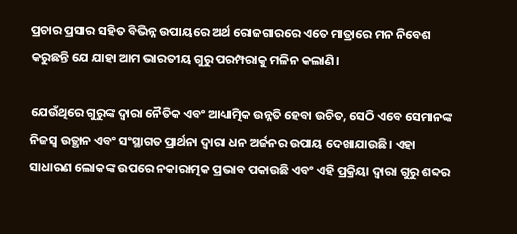ପ୍ରଚାର ପ୍ରସାର ସହିତ ବିଭିନ୍ନ ଉପାୟରେ ଅର୍ଥ ରୋଜଗାରରେ ଏତେ ମାତ୍ରାରେ ମନ ନିବେଶ କରୁଛନ୍ତି ଯେ ଯାହା ଆମ ଭାରତୀୟ ଗୁରୁ ପରମ୍ପରାକୁ ମଳିନ କଲାଣି।

ଯେଉଁଥିରେ ଗୁରୁଙ୍କ ଦ୍ଵାରା ନୈତିକ ଏବଂ ଆଧ୍ୟାତ୍ମିକ ଉନ୍ନତି ହେବା ଉଚିତ, ସେଠି ଏବେ ସେମାନଙ୍କ ନିଜସ୍ଵ ଉତ୍ଥାନ ଏବଂ ସଂସ୍ଥାଗତ ପ୍ରାର୍ଥନା ଦ୍ଵାରା ଧନ ଅର୍ଜନର ଉପାୟ ଦେଖାଯାଉଛି। ଏହା ସାଧାରଣ ଲୋକଙ୍କ ଉପରେ ନକାରାତ୍ମକ ପ୍ରଭାବ ପକାଉଛି ଏବଂ ଏହି ପ୍ରକ୍ରିୟା ଦ୍ୱାରା ଗୁରୁ ଶବ୍ଦର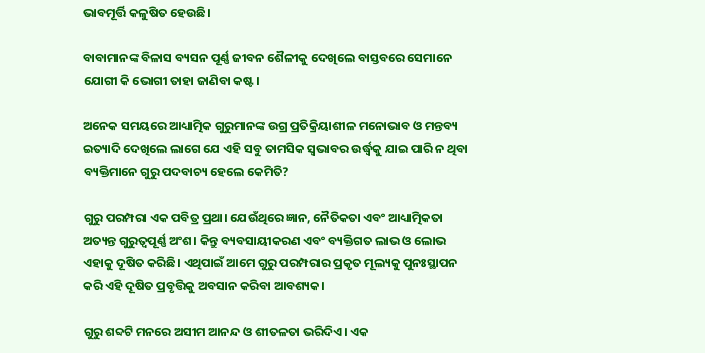ଭାବମୂର୍ତ୍ତି କଳୁଷିତ ହେଉଛି।

ବାବାମାନଙ୍କ ବିଳାସ ବ୍ୟସନ ପୂର୍ଣ୍ଣ ଜୀବନ ଶୈଳୀକୁ ଦେଖିଲେ ବାସ୍ତବରେ ସେମାନେ ଯୋଗୀ କି ଭୋଗୀ ତାହା ଜାଣିବା କଷ୍ଟ।

ଅନେକ ସମୟରେ ଆଧ୍ୟାତ୍ମିକ ଗୁରୁମାନଙ୍କ ଉଗ୍ର ପ୍ରତିକ୍ରିୟାଶୀଳ ମନୋଭାବ ଓ ମନ୍ତବ୍ୟ ଇତ୍ୟାଦି ଦେଖିଲେ ଲାଗେ ଯେ ଏହି ସବୁ ତାମସିକ ସ୍ୱଭାବର ଉର୍ଦ୍ଧ୍ୱକୁ ଯାଇ ପାରି ନ ଥିବା ବ୍ୟକ୍ତିମାନେ ଗୁରୁ ପଦବାଚ୍ୟ ହେଲେ କେମିତି?

ଗୁରୁ ପରମ୍ପରା ଏକ ପବିତ୍ର ପ୍ରଥା। ଯେଉଁଥିରେ ଜ୍ଞାନ, ନୈତିକତା ଏବଂ ଆଧ୍ୟାତ୍ମିକତା ଅତ୍ୟନ୍ତ ଗୁରୁତ୍ୱପୂର୍ଣ୍ଣ ଅଂଶ। କିନ୍ତୁ ବ୍ୟବସାୟୀକରଣ ଏବଂ ବ୍ୟକ୍ତିଗତ ଲାଭ ଓ ଲୋଭ ଏହାକୁ ଦୂଷିତ କରିଛି। ଏଥିପାଇଁ ଆମେ ଗୁରୁ ପରମ୍ପରାର ପ୍ରକୃତ ମୂଲ୍ୟକୁ ପୁନଃସ୍ଥାପନ କରି ଏହି ଦୂଷିତ ପ୍ରବୃତ୍ତିକୁ ଅବସାନ କରିବା ଆବଶ୍ୟକ।

ଗୁରୁ ଶବ୍ଦଟି ମନରେ ଅସୀମ ଆନନ୍ଦ ଓ ଶୀତଳତା ଭରିଦିଏ। ଏକ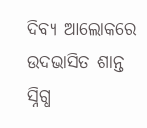ଦିବ୍ୟ ଆଲୋକରେ ଉଦଭାସିତ ଶାନ୍ତ ସ୍ନିଗ୍ଧ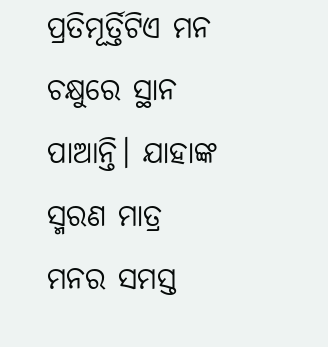ପ୍ରତିମୂର୍ତ୍ତିଟିଏ ମନ ଚକ୍ଷୁରେ ସ୍ଥାନ ପାଆନ୍ତି। ଯାହାଙ୍କ ସ୍ମରଣ ମାତ୍ର ମନର ସମସ୍ତ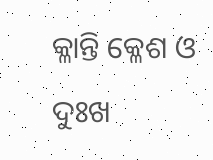କ୍ଳାନ୍ତି କ୍ଳେଶ ଓ ଦୁଃଖ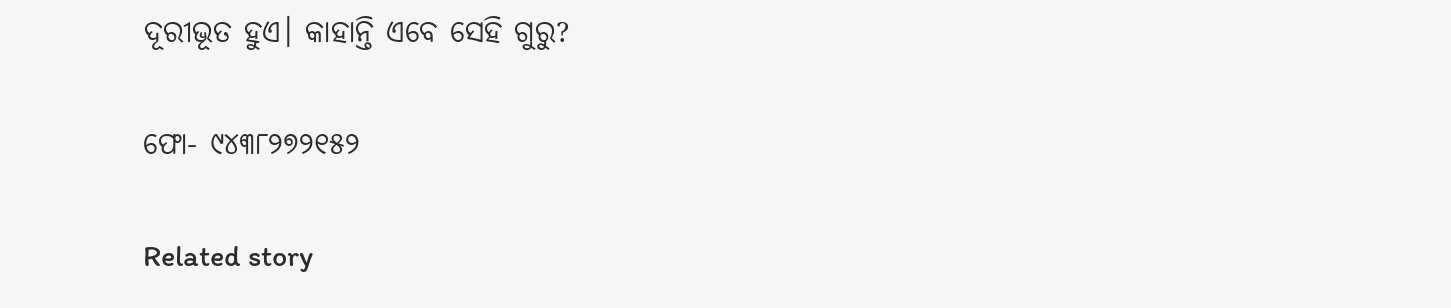ଦୂରୀଭୂତ ହୁଏ। କାହାନ୍ତି ଏବେ ସେହି ଗୁରୁ?

ଫୋ- ୯୪୩୮୨୭୨୧୫୨

Related story